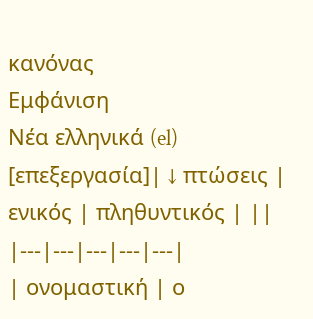κανόνας
Εμφάνιση
Νέα ελληνικά (el)
[επεξεργασία]| ↓ πτώσεις | ενικός | πληθυντικός | ||
|---|---|---|---|---|
| ονομαστική | ο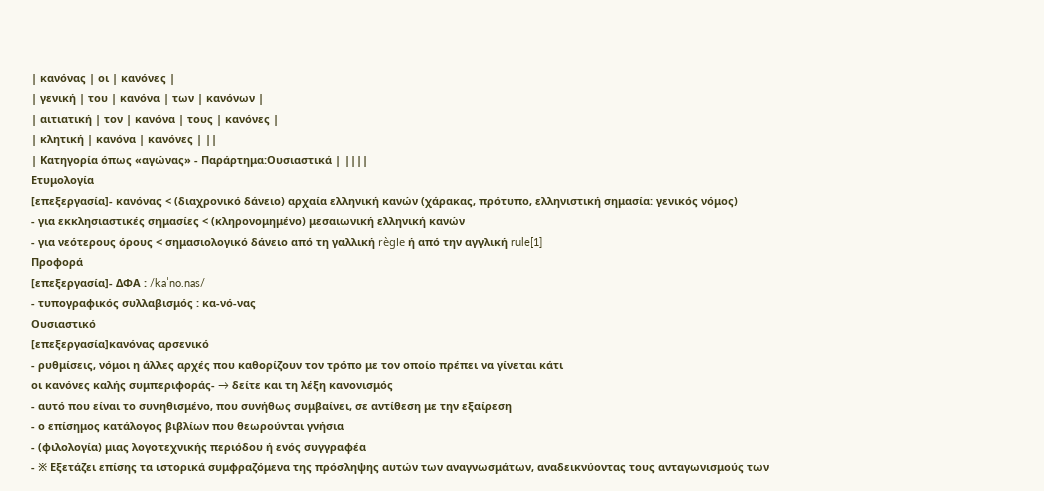| κανόνας | οι | κανόνες |
| γενική | του | κανόνα | των | κανόνων |
| αιτιατική | τον | κανόνα | τους | κανόνες |
| κλητική | κανόνα | κανόνες | ||
| Κατηγορία όπως «αγώνας» - Παράρτημα:Ουσιαστικά | ||||
Ετυμολογία
[επεξεργασία]- κανόνας < (διαχρονικό δάνειο) αρχαία ελληνική κανών (χάρακας, πρότυπο, ελληνιστική σημασία: γενικός νόμος)
- για εκκλησιαστικές σημασίες < (κληρονομημένο) μεσαιωνική ελληνική κανών
- για νεότερους όρους < σημασιολογικό δάνειο από τη γαλλική règle ή από την αγγλική rule[1]
Προφορά
[επεξεργασία]- ΔΦΑ : /kaˈno.nas/
- τυπογραφικός συλλαβισμός : κα‐νό‐νας
Ουσιαστικό
[επεξεργασία]κανόνας αρσενικό
- ρυθμίσεις, νόμοι η άλλες αρχές που καθορίζουν τον τρόπο με τον οποίο πρέπει να γίνεται κάτι
οι κανόνες καλής συμπεριφοράς- → δείτε και τη λέξη κανονισμός
- αυτό που είναι το συνηθισμένο, που συνήθως συμβαίνει, σε αντίθεση με την εξαίρεση
- ο επίσημος κατάλογος βιβλίων που θεωρούνται γνήσια
- (φιλολογία) μιας λογοτεχνικής περιόδου ή ενός συγγραφέα
- ※ Εξετάζει επίσης τα ιστορικά συμφραζόμενα της πρόσληψης αυτών των αναγνωσμάτων, αναδεικνύοντας τους ανταγωνισμούς των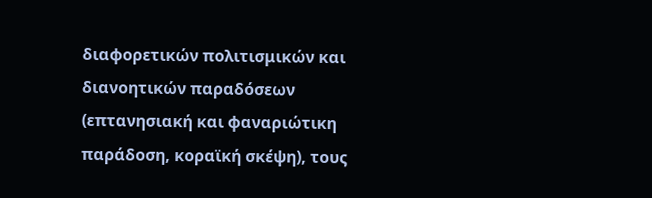διαφορετικών πολιτισμικών και διανοητικών παραδόσεων (επτανησιακή και φαναριώτικη παράδοση, κοραϊκή σκέψη), τους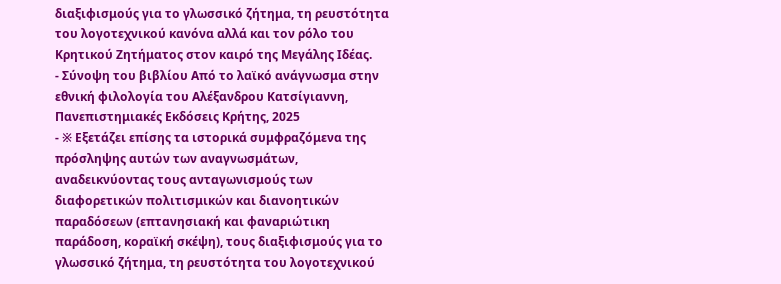διαξιφισμούς για το γλωσσικό ζήτημα, τη ρευστότητα του λογοτεχνικού κανόνα αλλά και τον ρόλο του Κρητικού Ζητήματος στον καιρό της Μεγάλης Ιδέας.
- Σύνοψη του βιβλίου Από το λαϊκό ανάγνωσμα στην εθνική φιλολογία του Αλέξανδρου Κατσίγιαννη, Πανεπιστημιακές Εκδόσεις Κρήτης, 2025
- ※ Εξετάζει επίσης τα ιστορικά συμφραζόμενα της πρόσληψης αυτών των αναγνωσμάτων, αναδεικνύοντας τους ανταγωνισμούς των διαφορετικών πολιτισμικών και διανοητικών παραδόσεων (επτανησιακή και φαναριώτικη παράδοση, κοραϊκή σκέψη), τους διαξιφισμούς για το γλωσσικό ζήτημα, τη ρευστότητα του λογοτεχνικού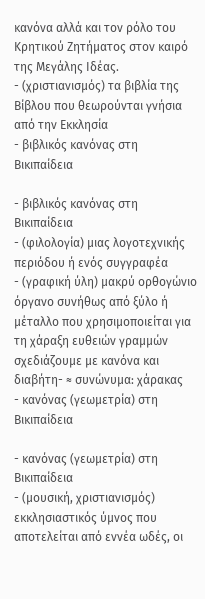κανόνα αλλά και τον ρόλο του Κρητικού Ζητήματος στον καιρό της Μεγάλης Ιδέας.
- (χριστιανισμός) τα βιβλία της Βίβλου που θεωρούνται γνήσια από την Εκκλησία
- βιβλικός κανόνας στη Βικιπαίδεια

- βιβλικός κανόνας στη Βικιπαίδεια
- (φιλολογία) μιας λογοτεχνικής περιόδου ή ενός συγγραφέα
- (γραφική ύλη) μακρύ ορθογώνιο όργανο συνήθως από ξύλο ή μέταλλο που χρησιμοποιείται για τη χάραξη ευθειών γραμμών
σχεδιάζουμε με κανόνα και διαβήτη- ≈ συνώνυμα: χάρακας
- κανόνας (γεωμετρία) στη Βικιπαίδεια

- κανόνας (γεωμετρία) στη Βικιπαίδεια
- (μουσική, χριστιανισμός) εκκλησιαστικός ύμνος που αποτελείται από εννέα ωδές, οι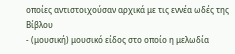οποίες αντιστοιχούσαν αρχικά με τις εννέα ωδές της Βίβλου
- (μουσική) μουσικό είδος στο οποίο η μελωδία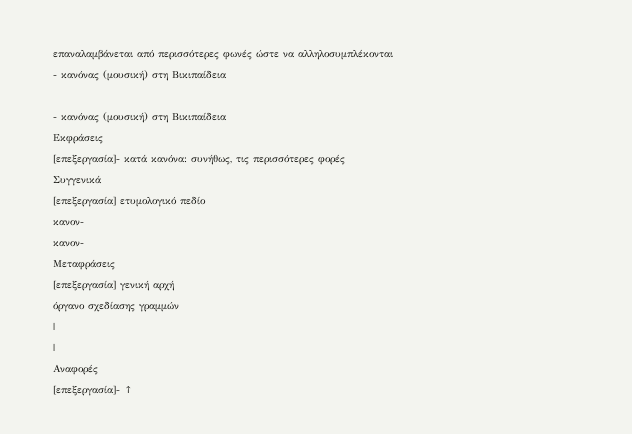επαναλαμβάνεται από περισσότερες φωνές ώστε να αλληλοσυμπλέκονται
- κανόνας (μουσική) στη Βικιπαίδεια

- κανόνας (μουσική) στη Βικιπαίδεια
Εκφράσεις
[επεξεργασία]- κατά κανόνα: συνήθως, τις περισσότερες φορές
Συγγενικά
[επεξεργασία] ετυμολογικό πεδίο
κανον-
κανον-
Μεταφράσεις
[επεξεργασία] γενική αρχή
όργανο σχεδίασης γραμμών
|
|
Αναφορές
[επεξεργασία]- ↑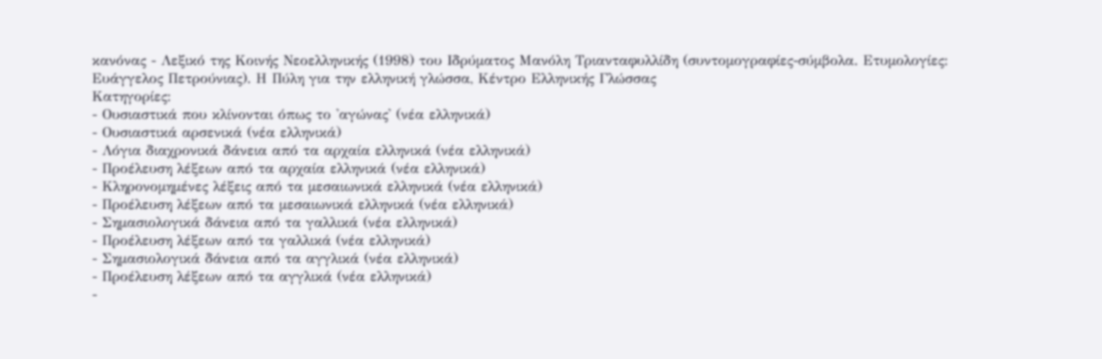κανόνας - Λεξικό της Κοινής Νεοελληνικής (1998) του Ιδρύματος Μανόλη Τριανταφυλλίδη (συντομογραφίες-σύμβολα. Ετυμολογίες: Ευάγγελος Πετρούνιας). Η Πύλη για την ελληνική γλώσσα, Κέντρο Ελληνικής Γλώσσας
Κατηγορίες:
- Ουσιαστικά που κλίνονται όπως το 'αγώνας' (νέα ελληνικά)
- Ουσιαστικά αρσενικά (νέα ελληνικά)
- Λόγια διαχρονικά δάνεια από τα αρχαία ελληνικά (νέα ελληνικά)
- Προέλευση λέξεων από τα αρχαία ελληνικά (νέα ελληνικά)
- Κληρονομημένες λέξεις από τα μεσαιωνικά ελληνικά (νέα ελληνικά)
- Προέλευση λέξεων από τα μεσαιωνικά ελληνικά (νέα ελληνικά)
- Σημασιολογικά δάνεια από τα γαλλικά (νέα ελληνικά)
- Προέλευση λέξεων από τα γαλλικά (νέα ελληνικά)
- Σημασιολογικά δάνεια από τα αγγλικά (νέα ελληνικά)
- Προέλευση λέξεων από τα αγγλικά (νέα ελληνικά)
-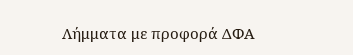Λήμματα με προφορά ΔΦΑ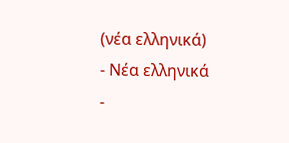(νέα ελληνικά)
- Νέα ελληνικά
-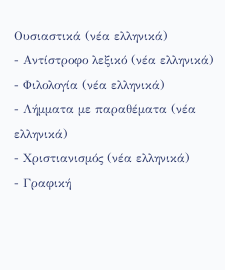Ουσιαστικά (νέα ελληνικά)
- Αντίστροφο λεξικό (νέα ελληνικά)
- Φιλολογία (νέα ελληνικά)
- Λήμματα με παραθέματα (νέα ελληνικά)
- Χριστιανισμός (νέα ελληνικά)
- Γραφική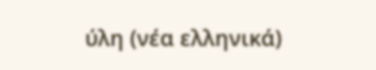ύλη (νέα ελληνικά)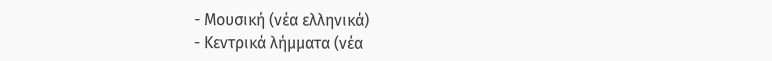- Μουσική (νέα ελληνικά)
- Κεντρικά λήμματα (νέα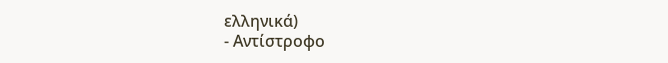ελληνικά)
- Αντίστροφο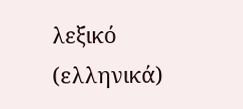λεξικό (ελληνικά)